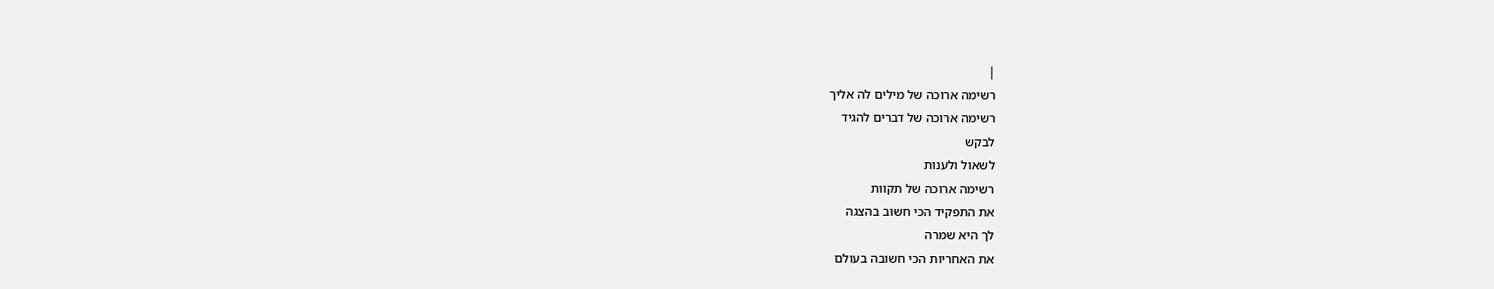|
רשימה ארוכה של מילים לה אליך
רשימה ארוכה של דברים להגיד
לבקש
לשאול ולענות
רשימה ארוכה של תקוות
את התפקיד הכי חשוב בהצגה
לך היא שמרה
את האחריות הכי חשובה בעולם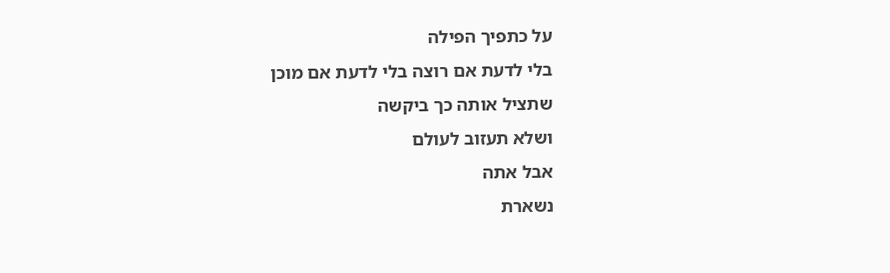על כתפיך הפילה
בלי לדעת אם רוצה בלי לדעת אם מוכן
שתציל אותה כך ביקשה
ושלא תעזוב לעולם
אבל אתה
נשארת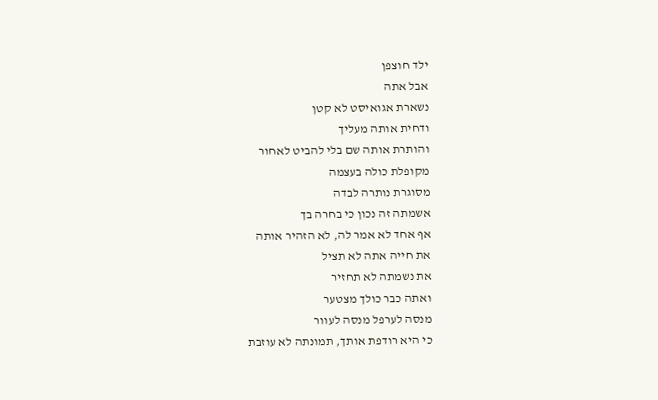ילד חוצפן
אבל אתה
נשארת אגואיסט לא קטן
ודחית אותה מעליך
והותרת אותה שם בלי להביט לאחור
מקופלת כולה בעצמה
מסוגרת נותרה לבדה
אשמתה זה נכון כי בחרה בך
אף אחד לא אמר לה, לא הזהיר אותה
את חייה אתה לא תציל
את נשמתה לא תחזיר
ואתה כבר כולך מצטער
מנסה לערפל מנסה לעוור
כי היא רודפת אותך, תמונתה לא עוזבת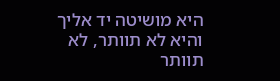היא מושיטה יד אליך
והיא לא תוותר, לא תוותר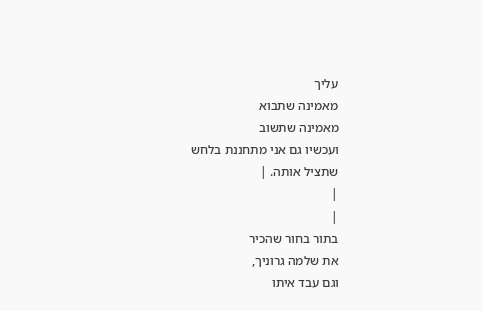עליך
מאמינה שתבוא
מאמינה שתשוב
ועכשיו גם אני מתחננת בלחש
שתציל אותה. |
|
|
בתור בחור שהכיר
את שלמה גרוניך,
וגם עבד איתו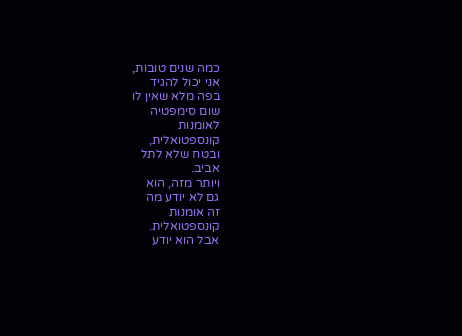כמה שנים טובות,
אני יכול להגיד
בפה מלא שאין לו
שום סימפטיה
לאומנות
קונספטואלית,
ובטח שלא לתל
אביב.
ויותר מזה, הוא
גם לא יודע מה
זה אומנות
קונספטואלית.
אבל הוא יודע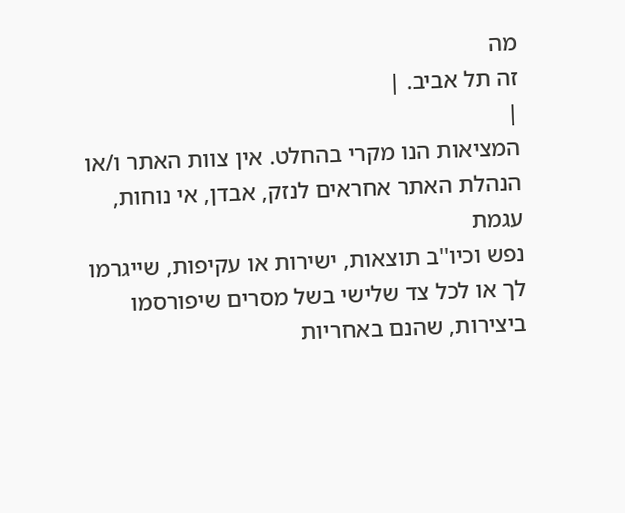מה
זה תל אביב. |
|
המציאות הנו מקרי בהחלט. אין צוות האתר ו/או
הנהלת האתר אחראים לנזק, אבדן, אי נוחות, עגמת
נפש וכיו''ב תוצאות, ישירות או עקיפות, שייגרמו
לך או לכל צד שלישי בשל מסרים שיפורסמו
ביצירות, שהנם באחריות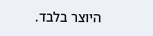היוצר בלבד.